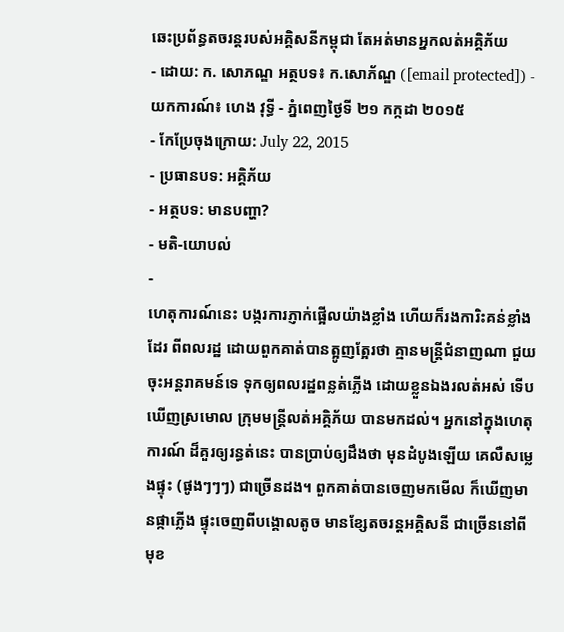ឆេះប្រព័ន្ធតចរន្ដរបស់អគ្គិសនីកម្ពុជា តែអត់មានអ្នកលត់អគ្គិភ័យ
- ដោយ: ក. សោភណ្ឌ អត្ថបទ៖ ក.សោភ័ណ្ឌ ([email protected]) - យកការណ៍៖ ហេង វុទ្ធី - ភ្នំពេញថ្ងៃទី ២១ កក្កដា ២០១៥
- កែប្រែចុងក្រោយ: July 22, 2015
- ប្រធានបទ: អគ្គិភ័យ
- អត្ថបទ: មានបញ្ហា?
- មតិ-យោបល់
-
ហេតុការណ៍នេះ បង្ករការភ្ញាក់ផ្អើលយ៉ាងខ្លាំង ហើយក៏រងការិះគន់ខ្លាំងដែរ ពីពលរដ្ឋ ដោយពួកគាត់បានត្អូញត្អែរថា គ្មានមន្ត្រីជំនាញណា ជួយចុះអន្តរាគមន៍ទេ ទុកឲ្យពលរដ្ឋពន្លត់ភ្លើង ដោយខ្លួនឯងរលត់អស់ ទើបឃើញស្រមោល ក្រុមមន្ត្រីលត់អគ្គិភ័យ បានមកដល់។ អ្នកនៅក្នុងហេតុការណ៍ ដ៏គួរឲ្យរន្ធត់នេះ បានប្រាប់ឲ្យដឹងថា មុនដំបូងឡើយ គេលឺសម្លេងផ្ទុះ (ផូងៗៗៗ) ជាច្រើនដង។ ពួកគាត់បានចេញមកមើល ក៏ឃើញមានផ្កាភ្លើង ផ្ទុះចេញពីបង្គោលតូច មានខ្សែតចរន្តអគ្គិសនី ជាច្រើននៅពីមុខ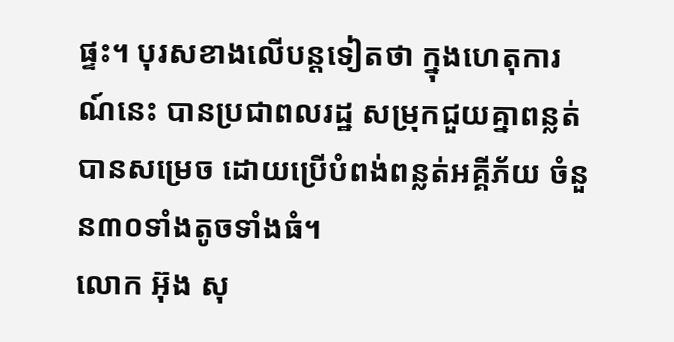ផ្ទះ។ បុរសខាងលើបន្តទៀតថា ក្នុងហេតុការណ៍នេះ បានប្រជាពលរដ្ឋ សម្រុកជួយគ្នាពន្លត់ បានសម្រេច ដោយប្រើបំពង់ពន្លត់អគ្គីភ័យ ចំនួន៣០ទាំងតូចទាំងធំ។
លោក អ៊ុង សុ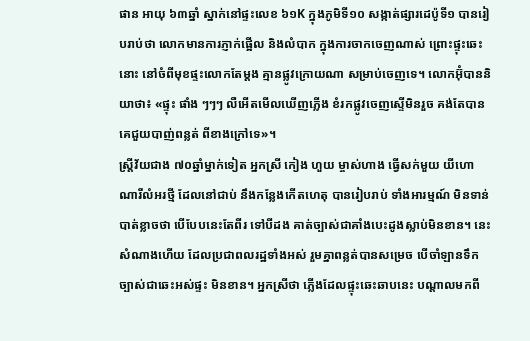ផាន អាយុ ៦៣ឆ្នាំ ស្នាក់នៅផ្ទះលេខ ៦១K ក្នុងភូមិទី១០ សង្កាត់ផ្សារដេប៉ូទី១ បានរៀបរាប់ថា លោកមានការភ្ញាក់ផ្អើល និងលំបាក ក្នុងការចាកចេញណាស់ ព្រោះផ្ទុះឆេះនោះ នៅចំពីមុខផ្ទះលោកតែម្តង គ្មានផ្លូវក្រោយណា សម្រាប់ចេញទេ។ លោកអ៊ុំបាននិយាថា៖ «ផ្ទុះ ផាំង ៗៗៗ លឺអើតមើលឃើញភ្លើង ខំរកផ្លូវចេញស្ទើមិនរួច គង់តែបានគេជួយបាញ់ពន្លត់ ពីខាងក្រៅទេ»។
ស្រ្តីវ័យជាង ៧០ឆ្នាំម្នាក់ទៀត អ្នកស្រី កៀង ហួយ ម្ចាស់ហាង ធ្វើសក់មួយ យីហោ ណារីលំអរថ្មី ដែលនៅជាប់ នឹងកន្លែងកើតហេតុ បានរៀបរាប់ ទាំងអារម្មណ៍ មិនទាន់បាត់ខ្លាចថា បើបែបនេះតែពីរ ទៅបីដង គាត់ច្បាស់ជាគាំងបេះដូងស្លាប់មិនខាន។ នេះសំណាងហើយ ដែលប្រជាពលរដ្ឋទាំងអស់ រួមគ្នាពន្លត់បានសម្រេច បើចាំឡានទឹក ច្បាស់ជាឆេះអស់ផ្ទះ មិនខាន។ អ្នកស្រីថា ភ្លើងដែលផ្ទុះឆេះឆាបនេះ បណ្តាលមកពី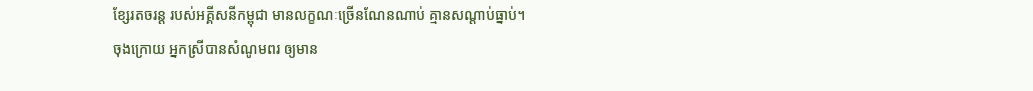ខ្សែរតចរន្ដ របស់អគ្គីសនីកម្ពុជា មានលក្ខណៈច្រើនណែនណាប់ គ្មានសណ្តាប់ធ្នាប់។
ចុងក្រោយ អ្នកស្រីបានសំណូមពរ ឲ្យមាន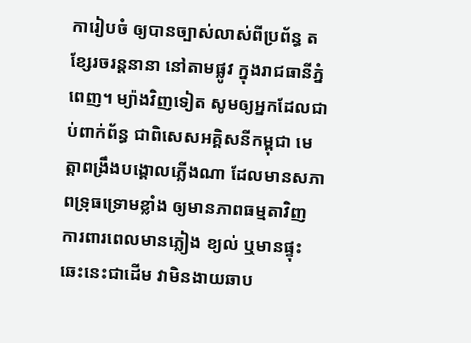ការៀបចំ ឲ្យបានច្បាស់លាស់ពីប្រព័ន្ធ តខ្សែរចរន្តនានា នៅតាមផ្លូវ ក្នុងរាជធានីភ្នំពេញ។ ម្យ៉ាងវិញទៀត សូមឲ្យអ្នកដែលជាប់ពាក់ព័ន្ធ ជាពិសេសអគ្គិសនីកម្ពុជា មេត្តាពង្រឹងបង្គោលភ្លើងណា ដែលមានសភាពទ្រុធទ្រោមខ្លាំង ឲ្យមានភាពធម្មតាវិញ ការពារពេលមានភ្លៀង ខ្យល់ ឬមានផ្ទុះឆេះនេះជាដើម វាមិនងាយឆាប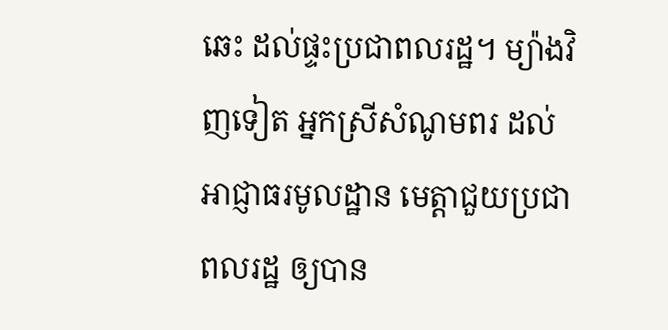ឆេះ ដល់ផ្ទះប្រជាពលរដ្ឋ។ ម្យ៉ាងវិញទៀត អ្នកស្រីសំណូមពរ ដល់អាជ្ញាធរមូលដ្ឋាន មេត្តាជួយប្រជាពលរដ្ឋ ឲ្យបាន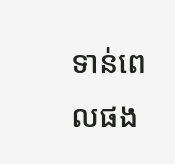ទាន់ពេលផង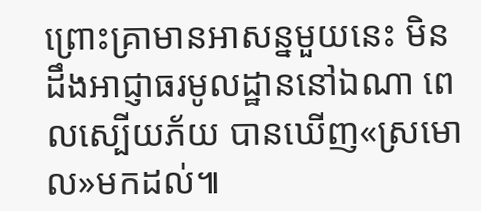ព្រោះគ្រាមានអាសន្នមួយនេះ មិនដឹងអាជ្ញាធរមូលដ្ឋាននៅឯណា ពេលស្បើយភ័យ បានឃើញ«ស្រមោល»មកដល់៕